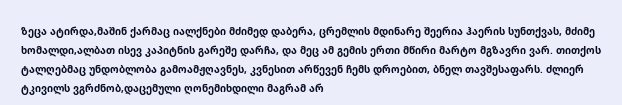ზეცა ატირდა,მაშინ ქარმაც იალქნები მძიმედ დაბერა, ცრემლის მდინარე შეერია ჰაერის სუნთქვას, მძიმე ხომალდი,ალბათ ისევ კაპიტნის გარეშე დარჩა, და მეც ამ გემის ერთი მწირი მარტო მგზავრი ვარ. თითქოს ტალღებმაც უნდობლობა გამოამჟღავნეს, კვნესით არწევენ ჩემს დროებით, ბნელ თავშესაფარს. ძლიერ ტკივილს ვგრძნობ,დაცემული ღონემიხდილი მაგრამ არ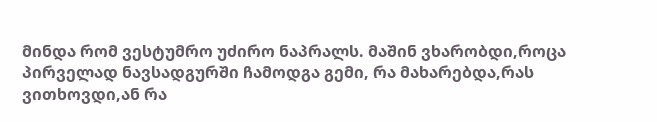მინდა რომ ვესტუმრო უძირო ნაპრალს. მაშინ ვხარობდი,როცა პირველად ნავსადგურში ჩამოდგა გემი, რა მახარებდა,რას ვითხოვდი,ან რა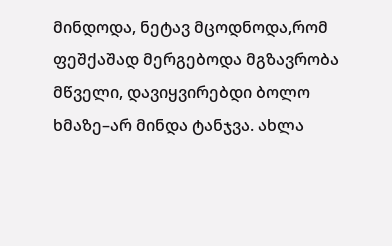მინდოდა, ნეტავ მცოდნოდა,რომ ფეშქაშად მერგებოდა მგზავრობა მწველი, დავიყვირებდი ბოლო ხმაზე–არ მინდა ტანჯვა. ახლა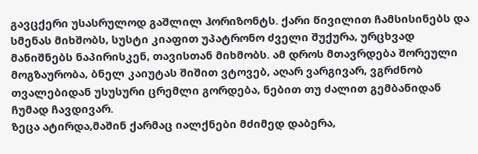გავცქერი უსასრულოდ გაშლილ ჰორიზონტს. ქარი წივილით ჩამსისინებს და სმენას მიხშობს, სუსტი კიაფით უპატრონო ძველი შუქურა, ურცხვად მანიშნებს ნაპირისკენ, თავისთან მიხმობს. ამ დროს მთავრდება შორეული მოგზაურობა, ბნელ კაიუტას შიშით ვტოვებ, აღარ ვარგივარ, ვგრძნობ თვალებიდან უსუსური ცრემლი გორდება, ნებით თუ ძალით გემბანიდან ჩუმად ჩავდივარ.
ზეცა ატირდა,მაშინ ქარმაც იალქნები მძიმედ დაბერა,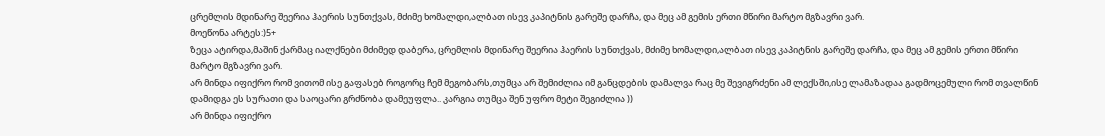ცრემლის მდინარე შეერია ჰაერის სუნთქვას, მძიმე ხომალდი,ალბათ ისევ კაპიტნის გარეშე დარჩა, და მეც ამ გემის ერთი მწირი მარტო მგზავრი ვარ.
მოეწონა არტეს:)5+
ზეცა ატირდა,მაშინ ქარმაც იალქნები მძიმედ დაბერა, ცრემლის მდინარე შეერია ჰაერის სუნთქვას, მძიმე ხომალდი,ალბათ ისევ კაპიტნის გარეშე დარჩა, და მეც ამ გემის ერთი მწირი მარტო მგზავრი ვარ.
არ მინდა იფიქრო რომ ვითომ ისე გაფასებ როგორც ჩემ მეგობარს,თუმცა არ შემიძლია იმ განცდების დამალვა რაც მე შევიგრძენი ამ ლექსში,ისე ლამაზადაა გადმოცემული რომ თვალწინ დამიდგა ეს სურათი და საოცარი გრძნობა დამეუფლა.. კარგია თუმცა შენ უფრო მეტი შეგიძლია ))
არ მინდა იფიქრო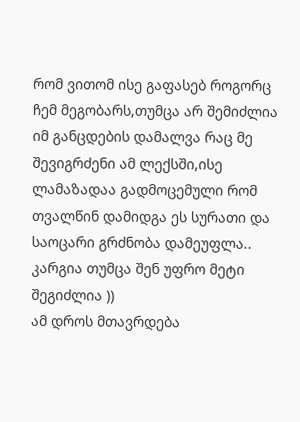რომ ვითომ ისე გაფასებ როგორც ჩემ მეგობარს,თუმცა არ შემიძლია იმ განცდების დამალვა რაც მე შევიგრძენი ამ ლექსში,ისე ლამაზადაა გადმოცემული რომ თვალწინ დამიდგა ეს სურათი და საოცარი გრძნობა დამეუფლა.. კარგია თუმცა შენ უფრო მეტი შეგიძლია ))
ამ დროს მთავრდება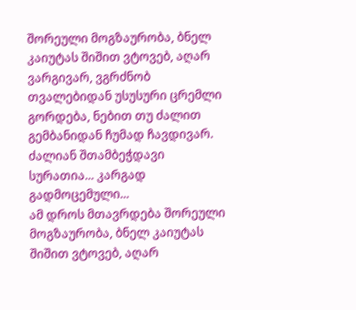შორეული მოგზაურობა, ბნელ კაიუტას შიშით ვტოვებ, აღარ ვარგივარ, ვგრძნობ თვალებიდან უსუსური ცრემლი გორდება, ნებით თუ ძალით გემბანიდან ჩუმად ჩავდივარ.
ძალიან შთამბეჭდავი სურათია... კარგად გადმოცემული...
ამ დროს მთავრდება შორეული მოგზაურობა, ბნელ კაიუტას შიშით ვტოვებ, აღარ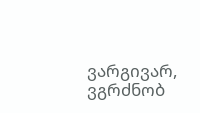ვარგივარ, ვგრძნობ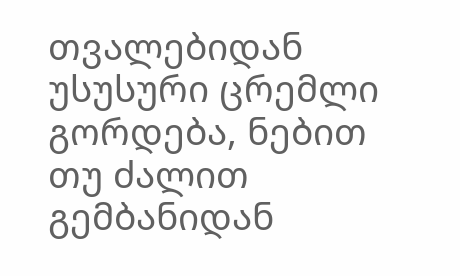თვალებიდან უსუსური ცრემლი გორდება, ნებით თუ ძალით გემბანიდან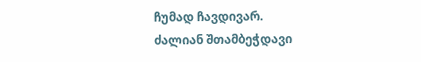ჩუმად ჩავდივარ.
ძალიან შთამბეჭდავი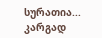სურათია... კარგად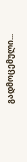გადმოცემული...